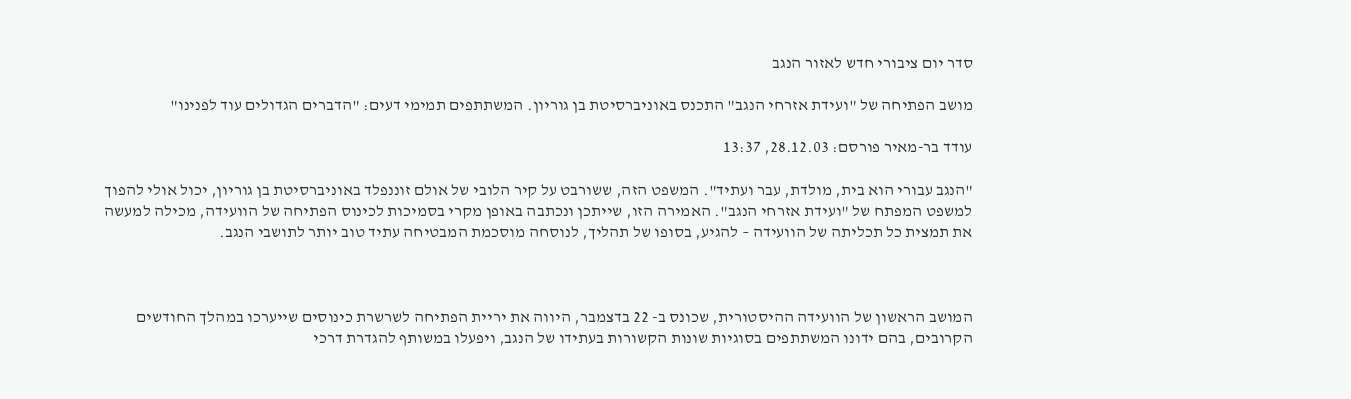סדר יום ציבורי חדש לאזור הנגב

מושב הפתיחה של "ועידת אזרחי הנגב" התכנס באוניברסיטת בן גוריון. המשתתפים תמימי דעים: "הדברים הגדולים עוד לפנינו"

עודד בר-מאיר פורסם: 28.12.03, 13:37

"הנגב עבורי הוא בית, מולדת, עבר ועתיד". המשפט הזה, ששורבט על קיר הלובי של אולם זוננפלד באוניברסיטת בן גוריון, יכול אולי להפוך למשפט המפתח של "ועידת אזרחי הנגב". האמירה הזו, שייתכן ונכתבה באופן מקרי בסמיכות לכינוס הפתיחה של הוועידה, מכילה למעשה את תמצית כל תכליתה של הוועידה – להגיע, בסופו של תהליך, לנוסחה מוסכמת המבטיחה עתיד טוב יותר לתושבי הנגב.



המושב הראשון של הוועידה ההיסטורית, שכונס ב- 22 בדצמבר, היווה את יריית הפתיחה לשרשרת כינוסים שייערכו במהלך החודשים הקרובים, בהם ידונו המשתתפים בסוגיות שונות הקשורות בעתידו של הנגב, ויפעלו במשותף להגדרת דרכי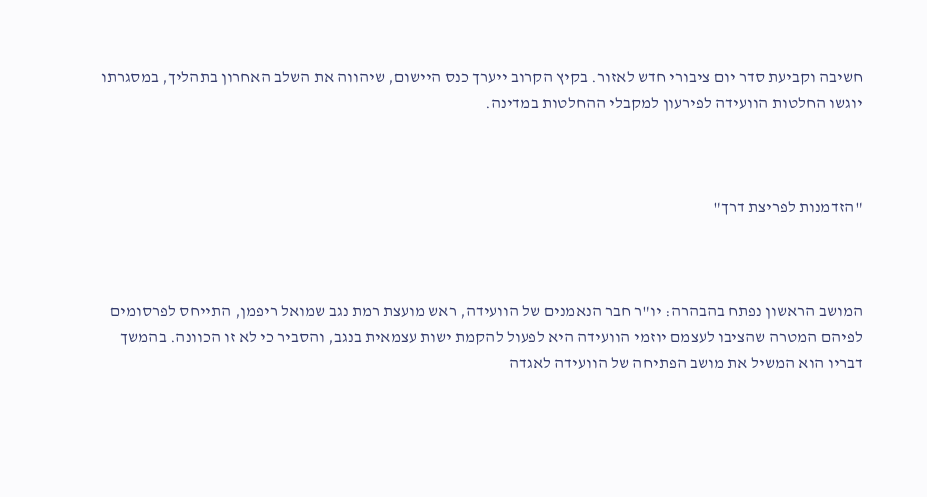חשיבה וקביעת סדר יום ציבורי חדש לאזור. בקיץ הקרוב ייערך כנס היישום, שיהווה את השלב האחרון בתהליך, במסגרתו יוגשו החלטות הוועידה לפירעון למקבלי ההחלטות במדינה.



"הזדמנות לפריצת דרך"



המושב הראשון נפתח בהבהרה: יו"ר חבר הנאמנים של הוועידה, ראש מועצת רמת נגב שמואל ריפמן, התייחס לפרסומים לפיהם המטרה שהציבו לעצמם יוזמי הוועידה היא לפעול להקמת ישות עצמאית בנגב, והסביר כי לא זו הכוונה. בהמשך דבריו הוא המשיל את מושב הפתיחה של הוועידה לאגדה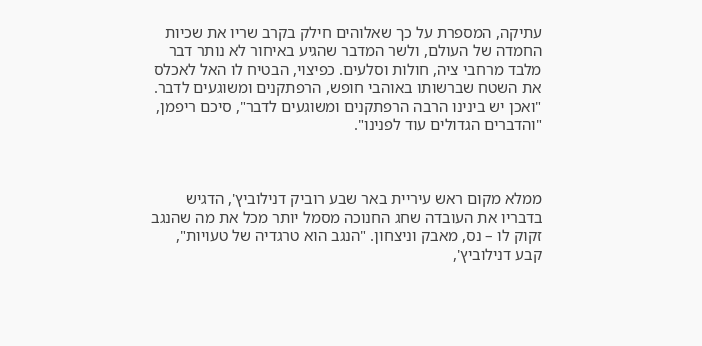עתיקה, המספרת על כך שאלוהים חילק בקרב שריו את שכיות החמדה של העולם, ולשר המדבר שהגיע באיחור לא נותר דבר מלבד מרחבי ציה, חולות וסלעים. כפיצוי, הבטיח לו האל לאכלס את השטח שברשותו באוהבי חופש, הרפתקנים ומשוגעים לדבר. "ואכן יש בינינו הרבה הרפתקנים ומשוגעים לדבר", סיכם ריפמן, "והדברים הגדולים עוד לפנינו".



ממלא מקום ראש עיריית באר שבע רוביק דנילוביץ', הדגיש בדבריו את העובדה שחג החנוכה מסמל יותר מכל את מה שהנגב זקוק לו – נס, מאבק וניצחון. "הנגב הוא טרגדיה של טעויות", קבע דנילוביץ',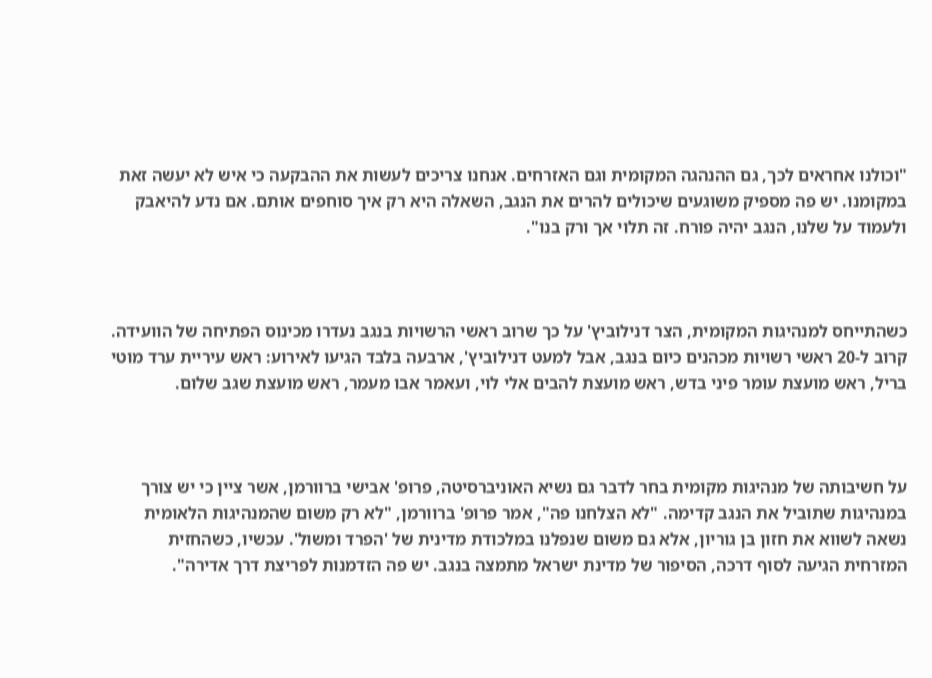"וכולנו אחראים לכך, גם ההנהגה המקומית וגם האזרחים. אנחנו צריכים לעשות את ההבקעה כי איש לא יעשה זאת במקומנו. יש פה מספיק משוגעים שיכולים להרים את הנגב, השאלה היא רק איך סוחפים אותם. אם נדע להיאבק ולעמוד על שלנו, הנגב יהיה פורח. זה תלוי אך ורק בנו".



כשהתייחס למנהיגות המקומית, הצר דנילוביץ' על כך שרוב ראשי הרשויות בנגב נעדרו מכינוס הפתיחה של הוועידה. קרוב ל-20 ראשי רשויות מכהנים כיום בנגב, אבל למעט דנילוביץ', ארבעה בלבד הגיעו לאירוע: ראש עיריית ערד מוטי בריל, ראש מועצת עומר פיני בדש, ראש מועצת להבים אלי לוי, ועאמר אבו מעמר, ראש מועצת שגב שלום.



על חשיבותה של מנהיגות מקומית בחר לדבר גם נשיא האוניברסיטה, פרופ' אבישי ברוורמן, אשר ציין כי יש צורך במנהיגות שתוביל את הנגב קדימה. "לא הצלחנו פה", אמר פרופ' ברוורמן, "לא רק משום שהמנהיגות הלאומית נשאה לשווא את חזון בן גוריון, אלא גם משום שנפלנו במלכודת מדינית של 'הפרד ומשול'. עכשיו, כשהחזית המזרחית הגיעה לסוף דרכה, הסיפור של מדינת ישראל מתמצה בנגב. יש פה הזדמנות לפריצת דרך אדירה".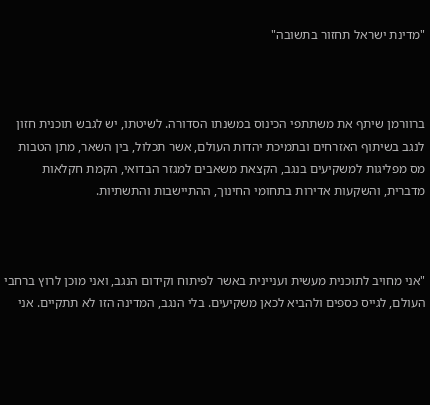"מדינת ישראל תחזור בתשובה"



ברוורמן שיתף את משתתפי הכינוס במשנתו הסדורה. לשיטתו, יש לגבש תוכנית חזון לנגב בשיתוף האזרחים ובתמיכת יהדות העולם, אשר תכלול, בין השאר, מתן הטבות מס מפליגות למשקיעים בנגב, הקצאת משאבים למגזר הבדואי, הקמת חקלאות מדברית, והשקעות אדירות בתחומי החינוך, ההתיישבות והתשתיות.



"אני מחויב לתוכנית מעשית ועניינית באשר לפיתוח וקידום הנגב, ואני מוכן לרוץ ברחבי העולם, לגייס כספים ולהביא לכאן משקיעים. בלי הנגב, המדינה הזו לא תתקיים. אני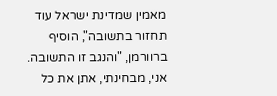מאמין שמדינת ישראל עוד תחזור בתשובה", הוסיף ברוורמן, "והנגב זו התשובה. אני, מבחינתי, אתן את כל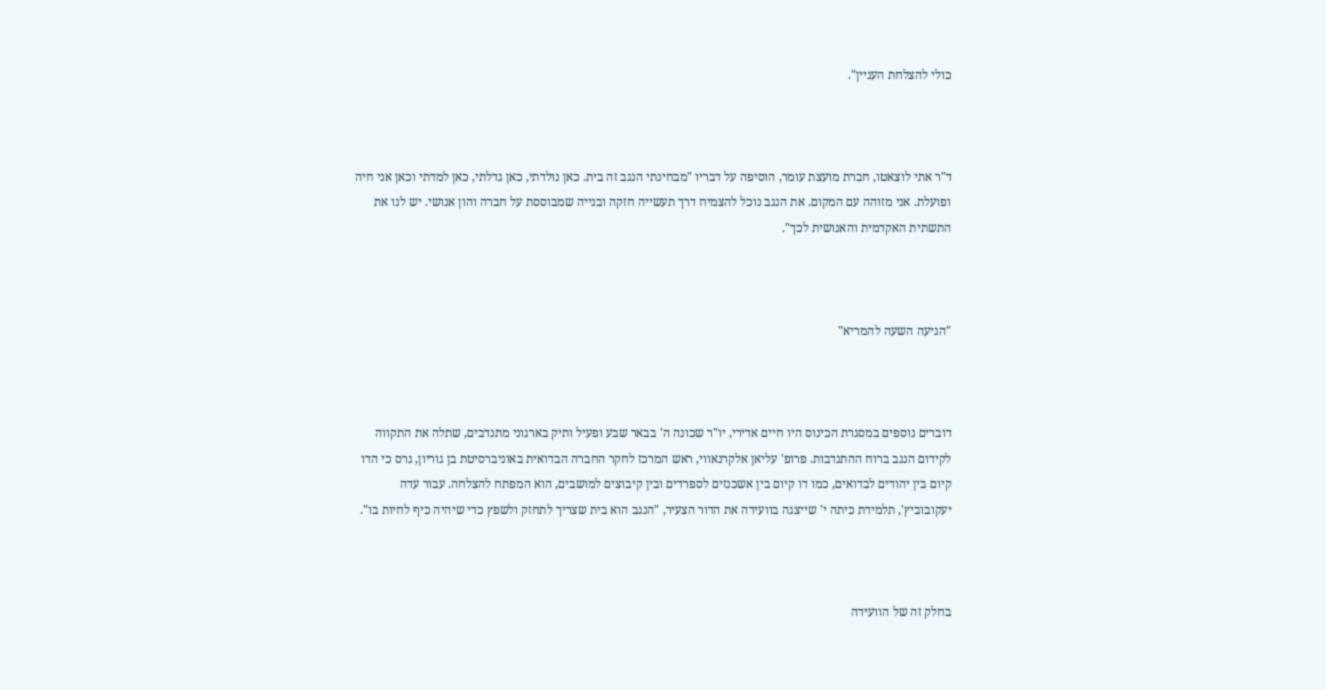כולי להצלחת העניין".



ד"ר אתי לוצאטו, חברת מועצת עומר, הוסיפה על דבריו "מבחינתי הנגב זה בית. כאן נולדתי, כאן גדלתי, כאן למדתי וכאן אני חיה ופועלת. אני מזוהה עם המקום. את הנגב נוכל להצמיח דרך תעשייה חזקה ובנייה שמבוססת על חברה והון אנושי. יש לנו את התשתית האקדמית והאנושית לכך".



"הגיעה השעה להמריא"



דוברים נוספים במסגרת הכינוס היו חיים אדירי, יו"ר שכונה ה' בבאר שבע ופעיל ותיק בארגוני מתנדבים, שתלה את התקווה לקידום הנגב ברוח ההתנדבות. פרופ' עליאן אלקרנאווי, ראש המרכז לחקר החברה הבדואית באוניברסיטת בן גוריון, גרס כי הדו קיום בין יהודים לבדואים, כמו דו קיום בין אשכנזים לספרדים ובין קיבוצים למושבים, הוא המפתח להצלחה. עבור עדה יעקובוביץ', תלמידת כיתה י' שייצגה בוועידה את הדור הצעיר, "הנגב הוא בית שצריך לתחזק ולשפץ כדי שיהיה כיף לחיות בו".



בחלק זה של הוועידה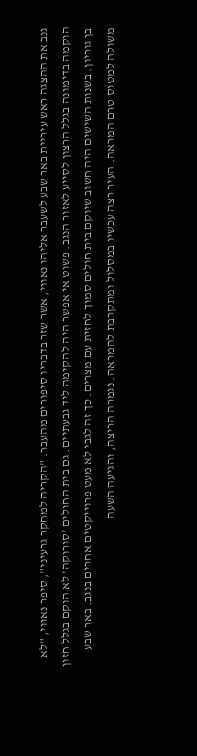גנב את ההצגה ראש עיריית באר שבע לשעבר אליהו נאווי, אשר שזר בדבריו סיפורים מהעבר. "הקריה למחקר גרעיני", סיפר נאווי, "לא הוקמה בדימונה בגלל הרצון לסייע לאזור הנגב. פשוט אי אפשר היה להקימה ליד גבעתיים. גם בית החולים 'סורוקה' לא הוקם בגלל חזון בן גוריון. בשנות השישים היה חשוב שיוקם בית חולים סמוך לחזית עם מצרים. כך זה לגבי לא מעט פרוייקטים אחרים בנגב. באר שבע משולה למטוס טרם המראה. העיר רצה עכשיו במסלול ומתקרבת להמראה. נגמרה הריצה, והגיעה השעה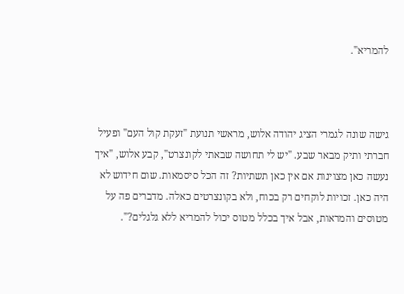להמריא".



גישה שונה לגמרי הציג יהודה אלוש, מראשי תנועת "זעקת קול העם" ופעיל חברתי ותיק מבאר שבע. "יש לי תחושה שבאתי לקונצרט", קבע אלוש, "איך נעשה כאן מצוינות אם אין כאן תשתיות? זה הכל סיסמאות. שום חידוש לא היה כאן. זכויות לוקחים רק בכוח, ולא בקונצרטים כאלה. מדברים פה על מטוסים והמראות, אבל איך בכלל מטוס יכול להמריא ללא גלגלים?".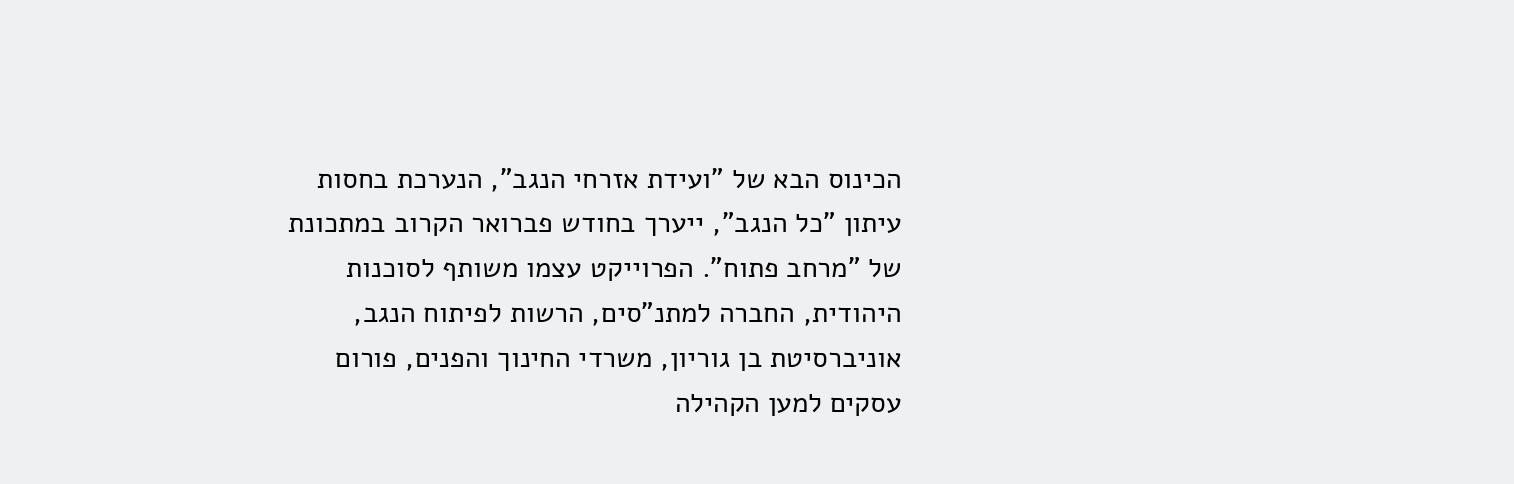הכינוס הבא של "ועידת אזרחי הנגב", הנערכת בחסות עיתון "כל הנגב", ייערך בחודש פברואר הקרוב במתכונת של "מרחב פתוח". הפרוייקט עצמו משותף לסוכנות היהודית, החברה למתנ"סים, הרשות לפיתוח הנגב, אוניברסיטת בן גוריון, משרדי החינוך והפנים, פורום עסקים למען הקהילה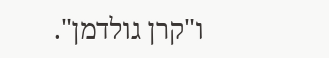ו"קרן גולדמן".